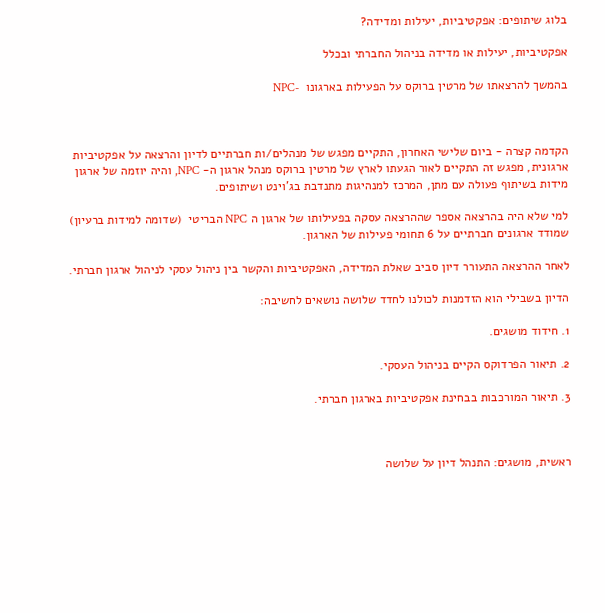בלוג שיתופים: אפקטיביות, יעילות ומדידה?

אפקטיביות, יעילות או מדידה בניהול החברתי ובכלל

בהמשך להרצאתו של מרטין ברוקס על הפעילות בארגונו  -NPC



הקדמה קצרה - ביום שלישי האחרון, התקיים מפגש של מנהלים/ות חברתיים לדיון והרצאה על אפקטיביות ארגונית, מפגש זה התקיים לאור הגעתו לארץ של מרטין ברוקס מנהל ארגון ה- NPC, והיה יוזמה של ארגון מידות בשיתוף פעולה עם מתן, המרכז למנהיגות מתנדבת בג'וינט ושיתופים.

למי שלא היה בהרצאה אספר שההרצאה עסקה בפעילותו של ארגון ה NPC הבריטי  (שדומה למידות ברעיון) שמודד ארגונים חברתיים על 6 תחומי פעילות של הארגון.

לאחר ההרצאה התעורר דיון סביב שאלת המדידה, האפקטיביות והקשר בין ניהול עסקי לניהול ארגון חברתי.

הדיון בשבילי הוא הזדמנות לכולנו לחדד שלושה נושאים לחשיבה:

1. חידוד מושגים.

2. תיאור הפרדוקס הקיים בניהול העסקי.

3. תיאור המורכבות בבחינת אפקטיביות בארגון חברתי.



ראשית, מושגים: התנהל דיון על שלושה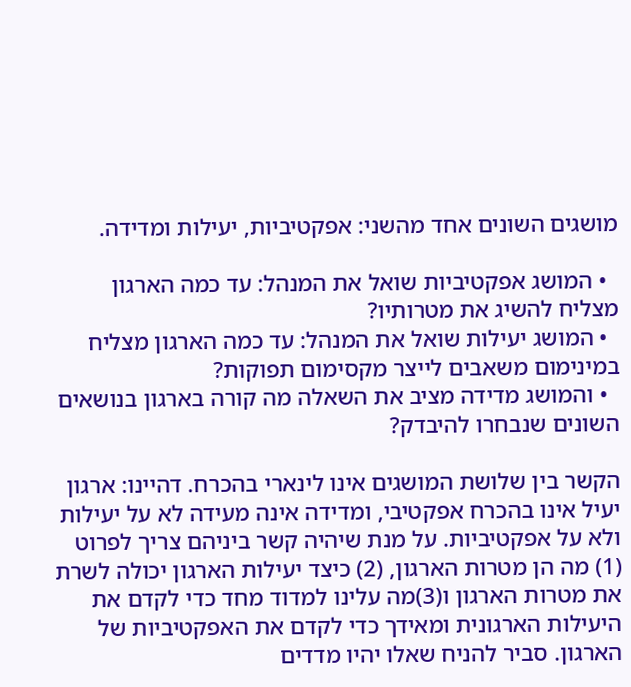מושגים השונים אחד מהשני: אפקטיביות, יעילות ומדידה.

  • המושג אפקטיביות שואל את המנהל: עד כמה הארגון מצליח להשיג את מטרותיו?
  • המושג יעילות שואל את המנהל: עד כמה הארגון מצליח במינימום משאבים לייצר מקסימום תפוקות?
  • והמושג מדידה מציב את השאלה מה קורה בארגון בנושאים השונים שנבחרו להיבדק?

הקשר בין שלושת המושגים אינו לינארי בהכרח. דהיינו: ארגון יעיל אינו בהכרח אפקטיבי, ומדידה אינה מעידה לא על יעילות ולא על אפקטיביות. על מנת שיהיה קשר ביניהם צריך לפרוט (1) מה הן מטרות הארגון, (2) כיצד יעילות הארגון יכולה לשרת את מטרות הארגון ו(3)מה עלינו למדוד מחד כדי לקדם את היעילות הארגונית ומאידך כדי לקדם את האפקטיביות של הארגון. סביר להניח שאלו יהיו מדדים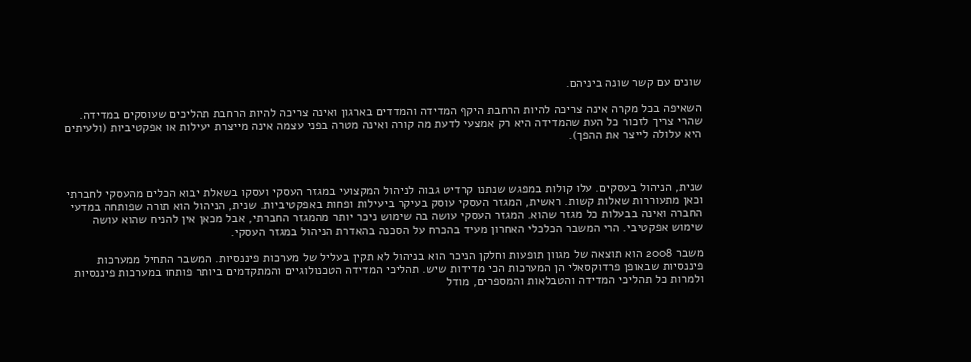שונים עם קשר שונה ביניהם.

השאיפה בכל מקרה אינה צריכה להיות הרחבת היקף המדידה והמדדים בארגון ואינה צריכה להיות הרחבת תהליכים שעוסקים במדידה. שהרי צריך לזכור כל העת שהמדידה היא רק אמצעי לדעת מה קורה ואינה מטרה בפני עצמה אינה מייצרת יעילות או אפקטיביות (ולעיתים היא עלולה לייצר את ההפך).



שנית, הניהול בעסקים. עלו קולות במפגש שנתנו קרדיט גבוה לניהול המקצועי במגזר העסקי ועסקו בשאלת יבוא הכלים מהעסקי לחברתי וכאן מתעוררות שאלות קשות. ראשית, המגזר העסקי עוסק בעיקר ביעילות ופחות באפקטיביות. שנית, הניהול הוא תורה שפותחה במדעי החברה ואינה בבעלות כל מגזר שהוא. המגזר העסקי עושה בה שימוש ניכר יותר מהמגזר החברתי, אבל מכאן אין להניח שהוא עושה שימוש אפקטיבי. הרי המשבר הכלכלי האחרון מעיד בהכרח על הסכנה בהאדרת הניהול במגזר העסקי.

משבר 2008 הוא תוצאה של מגוון תופעות וחלקן הניכר הוא בניהול לא תקין בעליל של מערכות פיננסיות. המשבר התחיל ממערכות פיננסיות שבאופן פרדוקסאלי הן המערכות הכי מדידות שיש. תהליכי המדידה הטכנולוגיים והמתקדמים ביותר פותחו במערכות פיננסיות ולמרות כל תהליכי המדידה והטבלאות והמספרים, מודל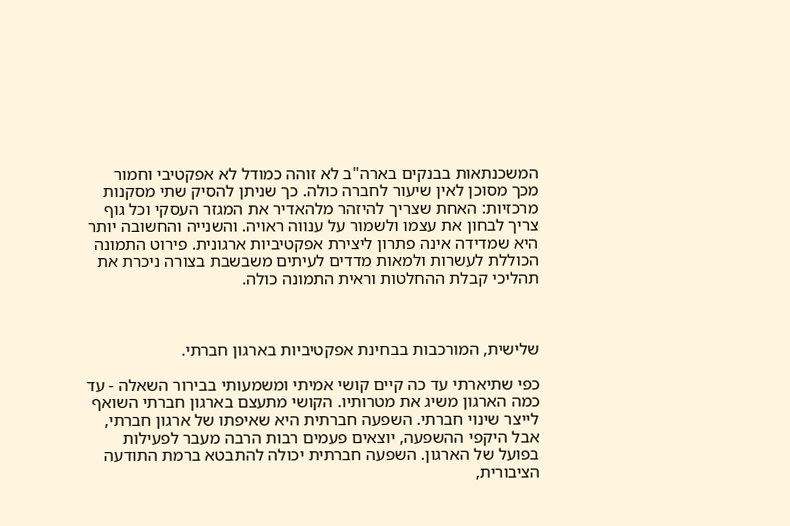המשכנתאות בבנקים בארה"ב לא זוהה כמודל לא אפקטיבי וחמור מכך מסוכן לאין שיעור לחברה כולה. כך שניתן להסיק שתי מסקנות מרכזיות: האחת שצריך להיזהר מלהאדיר את המגזר העסקי וכל גוף צריך לבחון את עצמו ולשמור על ענווה ראויה. והשנייה והחשובה יותר היא שמדידה אינה פתרון ליצירת אפקטיביות ארגונית. פירוט התמונה הכוללת לעשרות ולמאות מדדים לעיתים משבשבת בצורה ניכרת את תהליכי קבלת ההחלטות וראית התמונה כולה.



שלישית, המורכבות בבחינת אפקטיביות בארגון חברתי.

כפי שתיארתי עד כה קיים קושי אמיתי ומשמעותי בבירור השאלה - עד כמה הארגון משיג את מטרותיו. הקושי מתעצם בארגון חברתי השואף לייצר שינוי חברתי. השפעה חברתית היא שאיפתו של ארגון חברתי, אבל היקפי ההשפעה, יוצאים פעמים רבות הרבה מעבר לפעילות בפועל של הארגון. השפעה חברתית יכולה להתבטא ברמת התודעה הציבורית,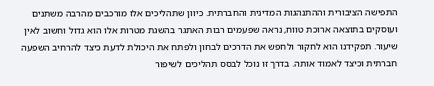התפישה הציבורית וההתנהגות המדינית והחברתית. כיוון שתהליכים אלו מורכבים מהרבה משתנים ועוסקים בתוצאה ארוכת טווח, נראה שפעמים רבות האתגר בהשגת מטרות אלו הוא גדול וחשוב לאין שיעור. תפקידנו הוא לחקור ולחפש את הדרכים לבחון ולפתח את היכולת לדעת כיצד להרחיב השפעה חברתית וכיצד לאמוד אותה. בדרך זו נוכל לבסס תהליכים לשיפור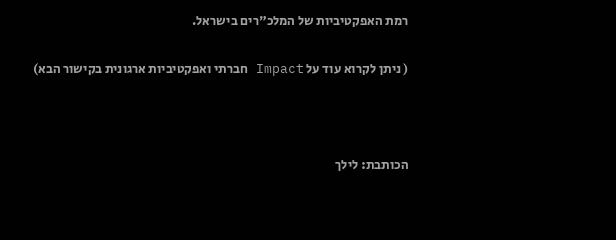רמת האפקטיביות של המלכ"רים בישראל.

( ניתן לקרוא עוד על Impact חברתי ואפקטיביות ארגונית בקישור הבא)



הכותבת: לילך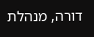דורה, מנהלת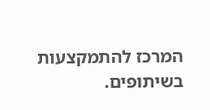המרכז להתמקצעות בשיתופים.